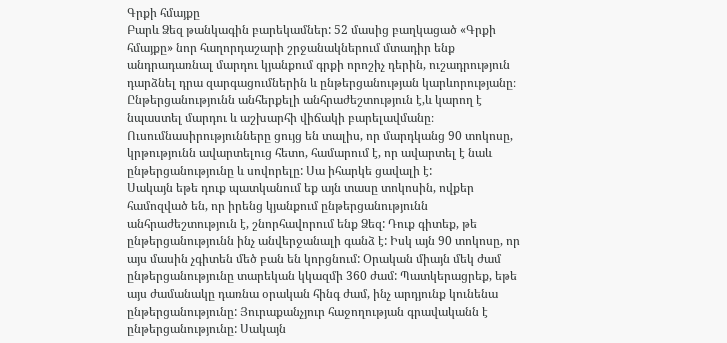Գրքի հմայքը
Բարև Ձեզ թանկագին բարեկամներ: 52 մասից բաղկացած «Գրքի հմայքը» նոր հաղորդաշարի շրջանակներում մտադիր ենք անդրադառնալ մարդու կյանքում գրքի որոշիչ դերին, ուշադրություն դարձնել դրա զարգացումներին և ընթերցանության կարևորությանը։ Ընթերցանությունն անհերքելի անհրաժեշտություն է,և կարող է նպաստել մարդու և աշխարհի վիճակի բարելավմանը։
Ուսումնասիրությունները ցույց են տալիս, որ մարդկանց 90 տոկոսը, կրթությունն ավարտելուց հետո, համարում է, որ ավարտել է նաև ընթերցանությունը և սովորելը: Սա իհարկե ցավալի է:
Սակայն եթե դուք պատկանում եք այն տասը տոկոսին, ովքեր համոզված են, որ իրենց կյանքում ընթերցանությունն անհրաժեշտություն է, շնորհավորում ենք Ձեզ: Դուք գիտեք, թե ընթերցանությունն ինչ անվերջանալի գանձ է: Իսկ այն 90 տոկոսը, որ այս մասին չգիտեն մեծ բան են կորցնում: Օրական միայն մեկ ժամ ընթերցանությունը տարեկան կկազմի 360 ժամ: Պատկերացրեք, եթե այս ժամանակը դառնա օրական հինգ ժամ, ինչ արդյունք կունենա ընթերցանությունը: Յուրաքանչյուր հաջողության գրավականն է ընթերցանությունը: Սակայն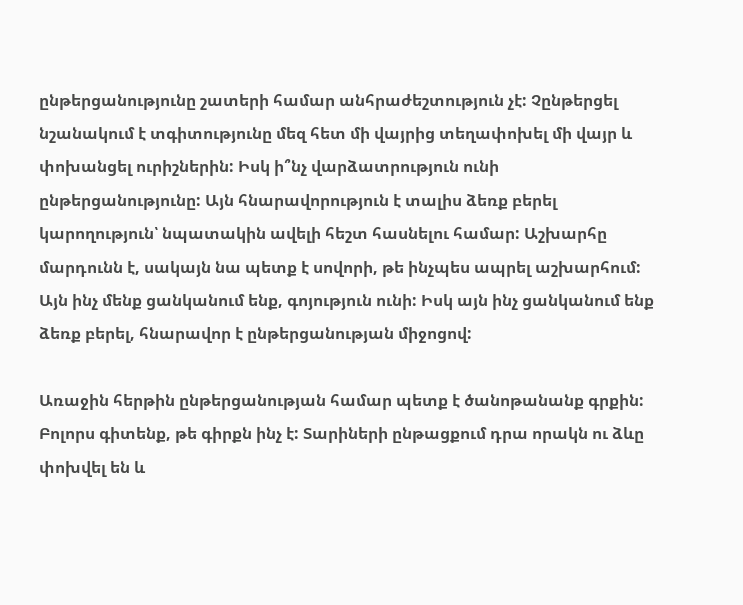ընթերցանությունը շատերի համար անհրաժեշտություն չէ: Չընթերցել նշանակում է տգիտությունը մեզ հետ մի վայրից տեղափոխել մի վայր և փոխանցել ուրիշներին: Իսկ ի՞նչ վարձատրություն ունի ընթերցանությունը: Այն հնարավորություն է տալիս ձեռք բերել կարողություն՝ նպատակին ավելի հեշտ հասնելու համար: Աշխարհը մարդունն է, սակայն նա պետք է սովորի, թե ինչպես ապրել աշխարհում: Այն ինչ մենք ցանկանում ենք, գոյություն ունի: Իսկ այն ինչ ցանկանում ենք ձեռք բերել, հնարավոր է ընթերցանության միջոցով:

Առաջին հերթին ընթերցանության համար պետք է ծանոթանանք գրքին: Բոլորս գիտենք, թե գիրքն ինչ է: Տարիների ընթացքում դրա որակն ու ձևը փոխվել են և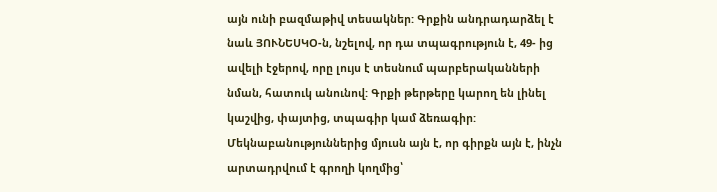այն ունի բազմաթիվ տեսակներ: Գրքին անդրադարձել է նաև ՅՈՒՆԵՍԿՕ-ն, նշելով, որ դա տպագրություն է, 49- ից ավելի էջերով, որը լույս է տեսնում պարբերականների նման, հատուկ անունով: Գրքի թերթերը կարող են լինել կաշվից, փայտից, տպագիր կամ ձեռագիր: Մեկնաբանություններից մյուսն այն է, որ գիրքն այն է, ինչն արտադրվում է գրողի կողմից՝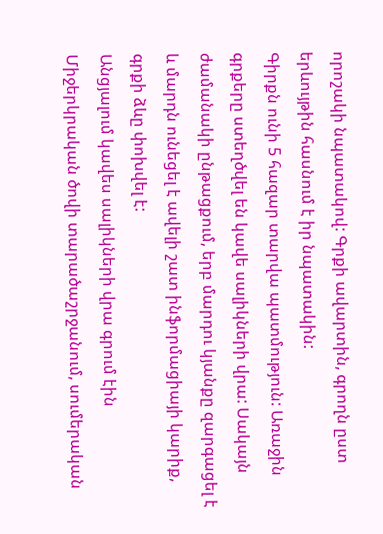որոշակի նպատակով: Գրքի ավարտին, գրողն ըստ երևույթին հասնում է իր նպատակին:
Գիրքն ունի 5 հազար տարվա պատմություն: Առաջին գրքերը ստեղծվել են կավե սալիկների վրա: Սակայն ժամանակի ընթացքում, երբ մարդու կյանքը զարգացել է և մարդն ունեցել է ավելի շատ ինֆորմացիայի կարիք, գրքի ձևը փոխվել է:
Անցյալում կավես սալիկների վրա գրում էին Միջերկրական ծովի տարածաշրջանում, սումերական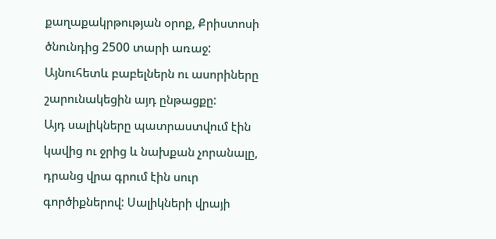քաղաքակրթության օրոք, Քրիստոսի ծնունդից 2500 տարի առաջ: Այնուհետև բաբելներն ու ասորիները շարունակեցին այդ ընթացքը:
Այդ սալիկները պատրաստվում էին կավից ու ջրից և նախքան չորանալը, դրանց վրա գրում էին սուր գործիքներով: Սալիկների վրայի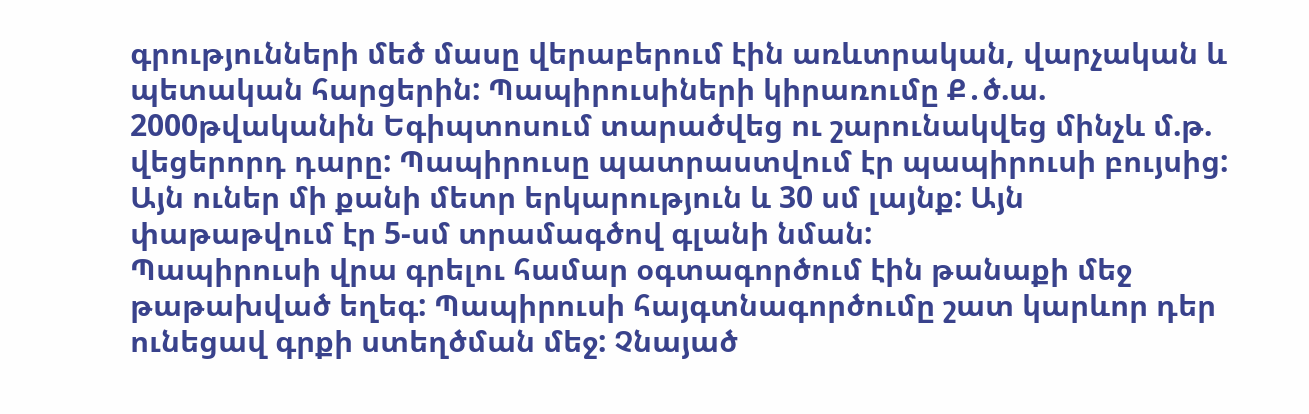գրությունների մեծ մասը վերաբերում էին առևտրական, վարչական և պետական հարցերին: Պապիրուսիների կիրառումը Ք․ծ.ա. 2000թվականին Եգիպտոսում տարածվեց ու շարունակվեց մինչև մ.թ. վեցերորդ դարը: Պապիրուսը պատրաստվում էր պապիրուսի բույսից: Այն ուներ մի քանի մետր երկարություն և 30 սմ լայնք: Այն փաթաթվում էր 5-սմ տրամագծով գլանի նման:
Պապիրուսի վրա գրելու համար օգտագործում էին թանաքի մեջ թաթախված եղեգ: Պապիրուսի հայգտնագործումը շատ կարևոր դեր ունեցավ գրքի ստեղծման մեջ: Չնայած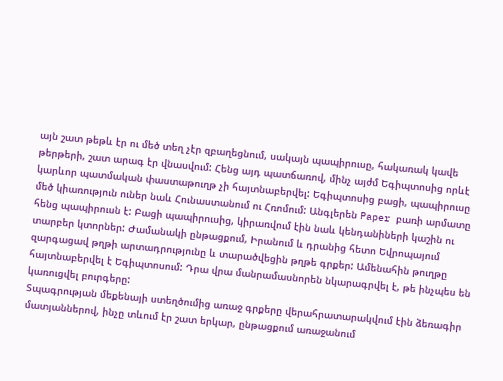այն շատ թեթև էր ու մեծ տեղ չէր զբաղեցնում, սակայն պապիրուսը, հակառակ կավե թերթերի, շատ արագ էր վնասվում: Հենց այդ պատճառով, մինչ այժմ Եգիպտոսից որևէ կարևոր պատմական փաստաթուղթ չի հայտնաբերվել: Եգիպտոսից բացի, պապիրուսը մեծ կիառություն ուներ նաև Հունաստանում ու Հռոմում: Անգլերեն Paper բառի արմատը հենց պապիրուսն է: Բացի պապիրուսից, կիրառվում էին նաև կենդանիների կաշին ու տարբեր կտորներ: Ժամանակի ընթացքում, Իրանում և դրանից հետո Եվրոպայում զարգացավ թղթի արտադրությունը և տարածվեցին թղթե գրքեր: Ամենահին թուղթը հայտնաբերվել է Եգիպտոսում: Դրա վրա մանրամասնորեն նկարագրվել է, թե ինչպես են կառուցվել բուրգերը:
Տպագրության մեքենայի ստեղծումից առաջ գրքերը վերահրատարակվում էին ձեռագիր մատյաններով, ինչը տևում էր շատ երկար, ընթացքում առաջանում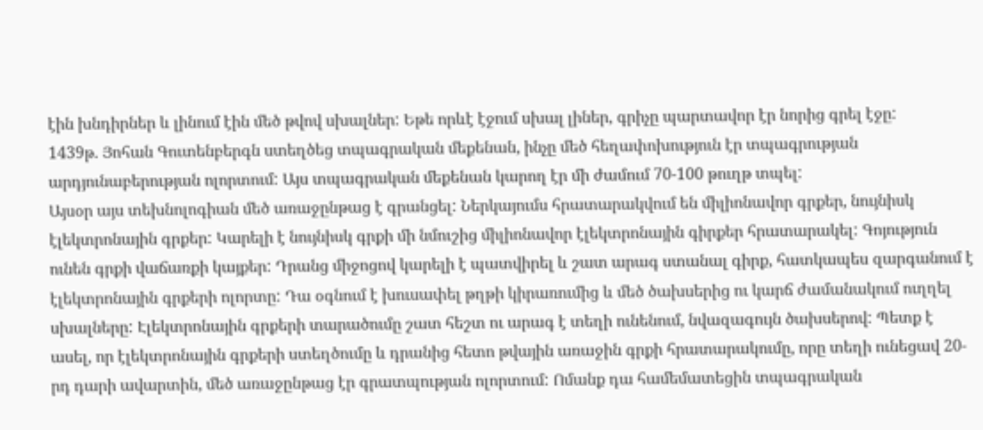էին խնդիրներ և լինում էին մեծ թվով սխալներ: Եթե որևէ էջում սխալ լիներ, գրիչը պարտավոր էր նորից գրել էջը:
1439թ. Յոհան Գուտենբերգն ստեղծեց տպագրական մեքենան, ինչը մեծ հեղափոխություն էր տպագրության արդյունաբերության ոլորտում: Այս տպագրական մեքենան կարող էր մի ժամում 70-100 թուղթ տպել:
Այսօր այս տեխնոլոգիան մեծ առաջընթաց է գրանցել: Ներկայումս հրատարակվում են միլիոնավոր գրքեր, նույնիսկ էլեկտրոնային գրքեր: Կարելի է նույնիսկ գրքի մի նմուշից միլիոնավոր էլեկտրոնային գիրքեր հրատարակել: Գոյություն ունեն գրքի վաճառքի կայքեր: Դրանց միջոցով կարելի է պատվիրել և շատ արագ ստանալ գիրք, հատկապես զարգանում է էլեկտրոնային գրքերի ոլորտը: Դա օգնում է խուսափել թղթի կիրառումից և մեծ ծախսերից ու կարճ ժամանակում ուղղել սխալները: Էլեկտրոնային գրքերի տարածումը շատ հեշտ ու արագ է տեղի ունենում, նվազագույն ծախսերով: Պետք է ասել, որ էլեկտրոնային գրքերի ստեղծումը և դրանից հետո թվային առաջին գրքի հրատարակումը, որը տեղի ունեցավ 20-րդ դարի ավարտին, մեծ առաջընթաց էր գրատպության ոլորտում: Ոմանք դա համեմատեցին տպագրական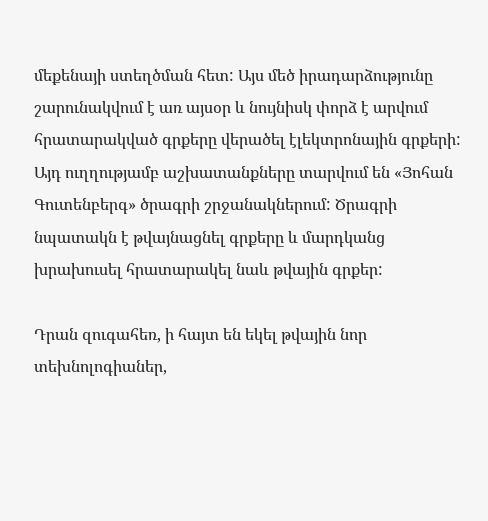մեքենայի ստեղծման հետ: Այս մեծ իրադարձությունը շարունակվում է առ այսօր և նույնիսկ փորձ է արվում հրատարակված գրքերը վերածել էլեկտրոնային գրքերի: Այդ ուղղությամբ աշխատանքները տարվում են «Յոհան Գուտենբերգ» ծրագրի շրջանակներում: Ծրագրի նպատակն է թվայնացնել գրքերը և մարդկանց խրախուսել հրատարակել նաև թվային գրքեր:

Դրան զուգահեռ, ի հայտ են եկել թվային նոր տեխնոլոգիաներ,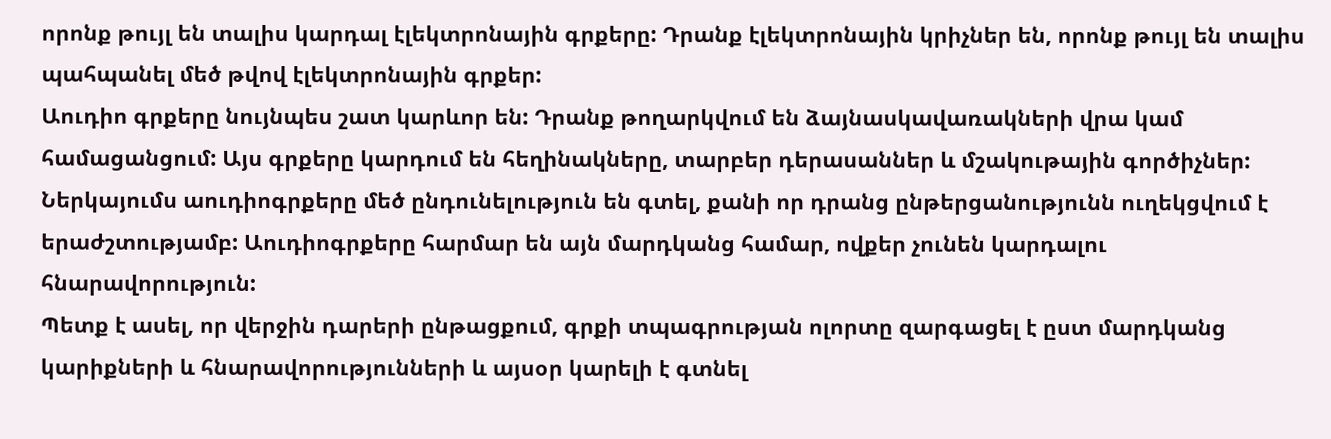որոնք թույլ են տալիս կարդալ էլեկտրոնային գրքերը: Դրանք էլեկտրոնային կրիչներ են, որոնք թույլ են տալիս պահպանել մեծ թվով էլեկտրոնային գրքեր:
Աուդիո գրքերը նույնպես շատ կարևոր են: Դրանք թողարկվում են ձայնասկավառակների վրա կամ համացանցում: Այս գրքերը կարդում են հեղինակները, տարբեր դերասաններ և մշակութային գործիչներ: Ներկայումս աուդիոգրքերը մեծ ընդունելություն են գտել, քանի որ դրանց ընթերցանությունն ուղեկցվում է երաժշտությամբ: Աուդիոգրքերը հարմար են այն մարդկանց համար, ովքեր չունեն կարդալու հնարավորություն:
Պետք է ասել, որ վերջին դարերի ընթացքում, գրքի տպագրության ոլորտը զարգացել է ըստ մարդկանց կարիքների և հնարավորությունների և այսօր կարելի է գտնել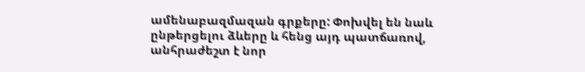ամենաբազմազան գրքերը: Փոխվել են նաև ընթերցելու ձևերը և հենց այդ պատճառով, անհրաժեշտ է նոր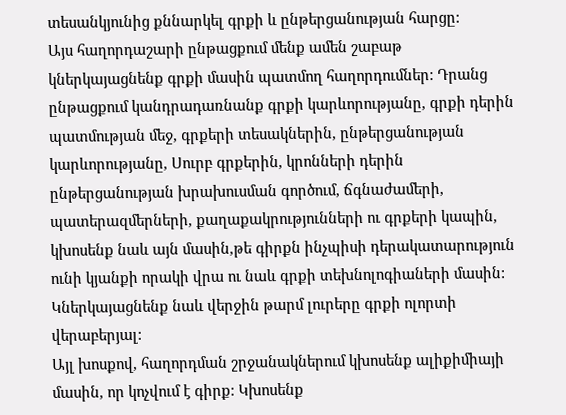տեսանկյունից քննարկել գրքի և ընթերցանության հարցը:
Այս հաղորդաշարի ընթացքում մենք ամեն շաբաթ կներկայացնենք գրքի մասին պատմող հաղորդումներ: Դրանց ընթացքում կանդրադառնանք գրքի կարևորությանը, գրքի դերին պատմության մեջ, գրքերի տեսակներին, ընթերցանության կարևորությանը, Սուրբ գրքերին, կրոնների դերին ընթերցանության խրախուսման գործում, ճգնաժամերի, պատերազմերների, քաղաքակրությունների ու գրքերի կապին, կխոսենք նաև այն մասին,թե գիրքն ինչպիսի դերակատարություն ունի կյանքի որակի վրա ու նաև գրքի տեխնոլոգիաների մասին: Կներկայացնենք նաև վերջին թարմ լուրերը գրքի ոլորտի վերաբերյալ:
Այլ խոսքով, հաղորդման շրջանակներում կխոսենք ալիքիմիայի մասին, որ կոչվում է գիրք: Կխոսենք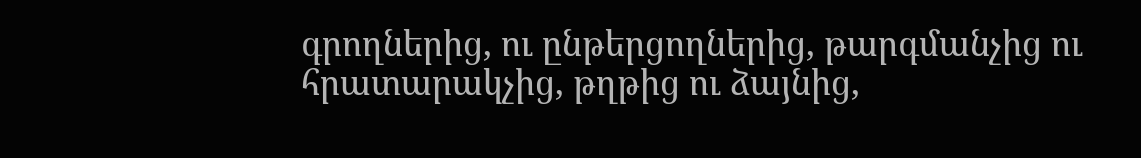գրողներից, ու ընթերցողներից, թարգմանչից ու հրատարակչից, թղթից ու ձայնից,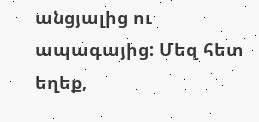անցյալից ու ապագայից: Մեզ հետ եղեք,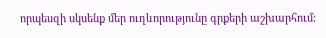որպեսզի սկսենք մեր ուղևորությունը գրքերի աշխարհում: